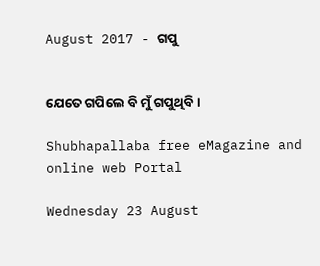August 2017 - ଗପୁ


ଯେତେ ଗପିଲେ ବି ମୁଁ ଗପୁଥିବି ।

Shubhapallaba free eMagazine and online web Portal

Wednesday 23 August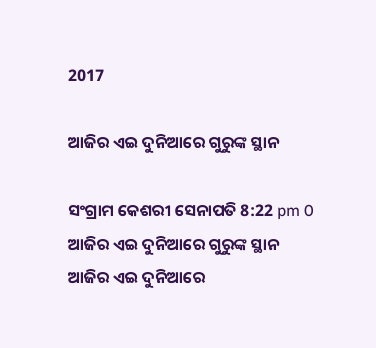2017

ଆଜିର ଏଇ ଦୁନିଆରେ ଗୁରୁଙ୍କ ସ୍ଥାନ

ସଂଗ୍ରାମ କେଶରୀ ସେନାପତି 8:22 pm 0
ଆଜିର ଏଇ ଦୁନିଆରେ ଗୁରୁଙ୍କ ସ୍ଥାନ
ଆଜିର ଏଇ ଦୁନିଆରେ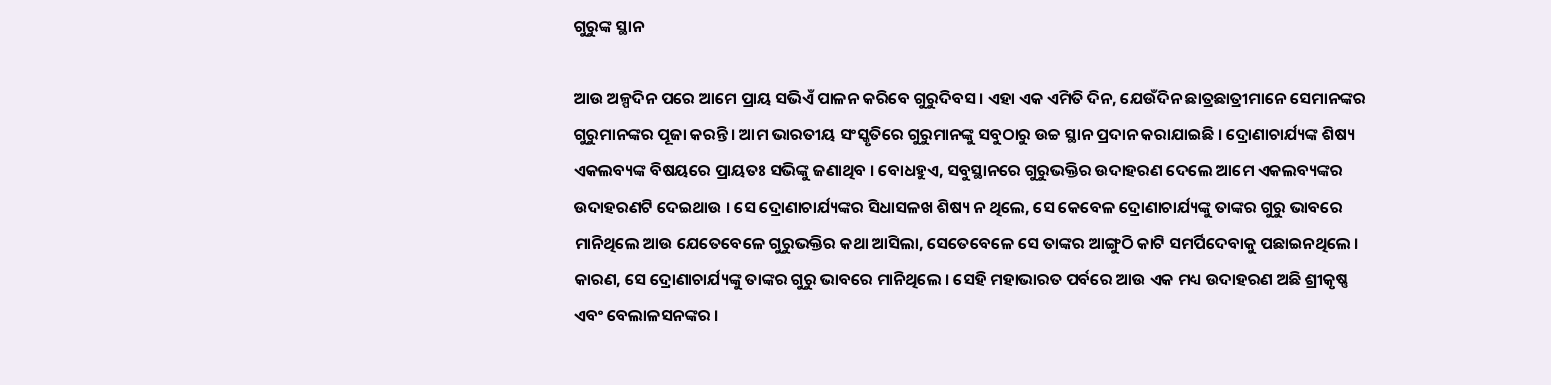ଗୁରୁଙ୍କ ସ୍ଥାନ

ଆଉ ଅଳ୍ପଦିନ ପରେ ଆମେ ପ୍ରାୟ ସଭିଏଁ ପାଳନ କରିବେ ଗୁରୁଦିବସ । ଏହା ଏକ ଏମିତି ଦିନ, ଯେଉଁଦିନ ଛାତ୍ରଛାତ୍ରୀମାନେ ସେମାନଙ୍କର ଗୁରୁମାନଙ୍କର ପୂଜା କରନ୍ତି । ଆମ ଭାରତୀୟ ସଂସ୍କୃତିରେ ଗୁରୁମାନଙ୍କୁ ସବୁଠାରୁ ଉଚ୍ଚ ସ୍ଥାନ ପ୍ରଦାନ କରାଯାଇଛି । ଦ୍ରୋଣାଚାର୍ଯ୍ୟଙ୍କ ଶିଷ୍ୟ ଏକଲବ୍ୟଙ୍କ ବିଷୟରେ ପ୍ରାୟତଃ ସଭିଙ୍କୁ ଜଣାଥିବ । ବୋଧହୁଏ, ସବୁସ୍ଥାନରେ ଗୁରୁଭକ୍ତିର ଉଦାହରଣ ଦେଲେ ଆମେ ଏକଲବ୍ୟଙ୍କର ଉଦାହରଣ‌ଟି ଦେଇଥାଉ । ସେ ଦ୍ରୋଣାଚାର୍ଯ୍ୟଙ୍କର ସିଧାସଳଖ ଶିଷ୍ୟ ନ ଥିଲେ, ସେ କେବେଳ ଦ୍ରୋଣାଚାର୍ଯ୍ୟଙ୍କୁ ତାଙ୍କର ଗୁରୁ ଭାବରେ ମାନିଥିଲେ ଆଉ ଯେତେବେଳେ ଗୁରୁଭକ୍ତିର କଥା ଆସିଲା, ସେତେବେଳେ ସେ ତାଙ୍କର ଆଙ୍ଗୁଠି କାଟି ସମର୍ପିଦେବାକୁ ପଛାଇନଥିଲେ । କାରଣ, ସେ ଦ୍ରୋଣାଚାର୍ଯ୍ୟଙ୍କୁ ତାଙ୍କର ଗୁରୁ ଭାବରେ ମାନିଥିଲେ । ସେହି ମହାଭାରତ ପର୍ବରେ ଆଉ ଏକ ମଧ୍ୟ ଉଦାହରଣ ଅଛି ଶ୍ରୀକୃଷ୍ଣ ଏବଂ ବେଲାଳସନଙ୍କର ।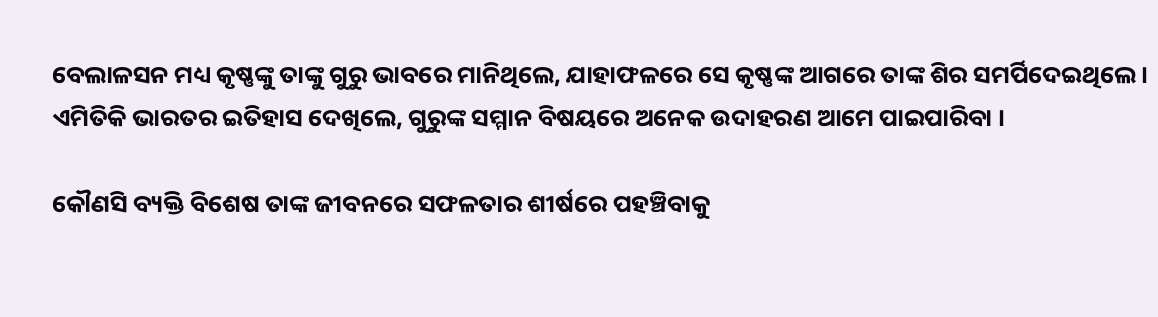ବେଲାଳସନ ମଧ୍ୟ କୃଷ୍ଣଙ୍କୁ ତାଙ୍କୁ ଗୁରୁ ଭାବରେ ମାନିଥିଲେ, ଯାହାଫଳରେ ସେ କୃଷ୍ଣଙ୍କ ଆଗରେ ତାଙ୍କ ଶିର ସମର୍ପିଦେଇଥିଲେ । ଏମିତିକି ଭାରତର ଇତିହାସ ଦେଖିଲେ, ଗୁରୁଙ୍କ ସମ୍ମାନ ବିଷୟରେ ଅନେକ ଉଦାହରଣ ଆମେ ପାଇପାରିବା ।

କୌଣସି ବ୍ୟକ୍ତି ବିଶେଷ ତାଙ୍କ ଜୀବନରେ ସଫଳତାର ଶୀର୍ଷରେ ପ‌ହ‌ଞ୍ଚିବାକୁ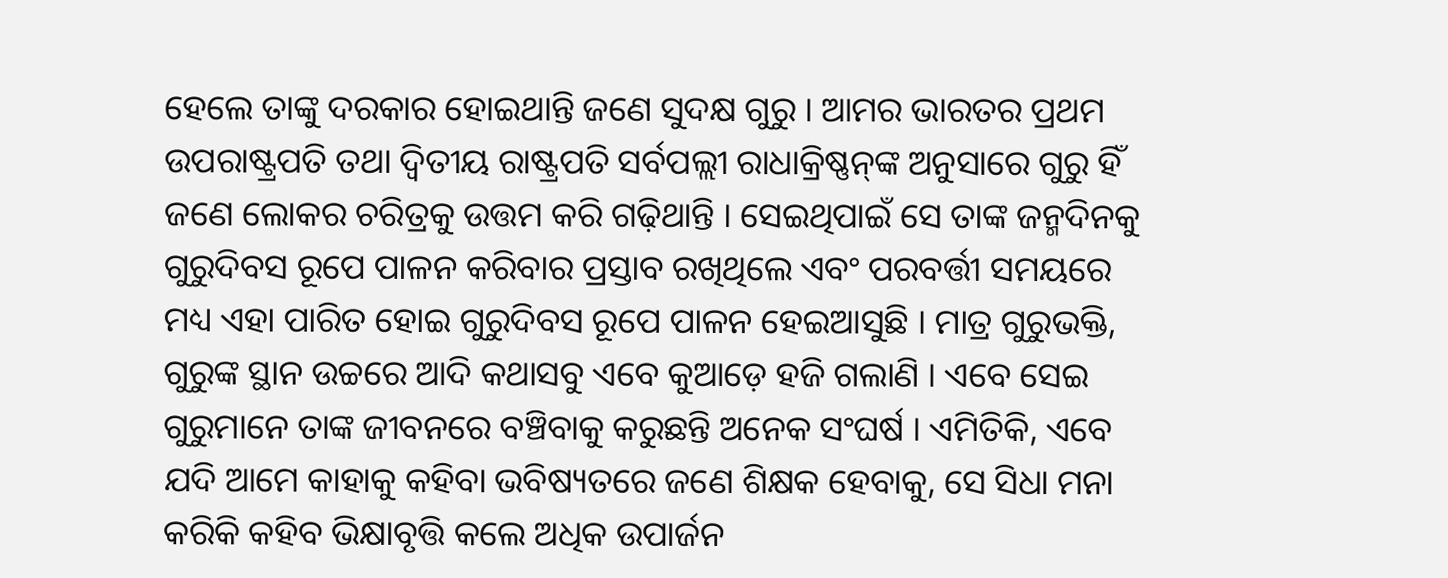ହେଲେ ତାଙ୍କୁ ଦରକାର ହୋଇଥାନ୍ତି ଜଣେ ସୁଦକ୍ଷ ଗୁରୁ । ଆମର ଭାରତର ପ୍ରଥମ ଉପରାଷ୍ଟ୍ରପତି ତ‌ଥା ଦ୍ୱିତୀୟ ରାଷ୍ଟ୍ରପତି ସର୍ବପଲ୍ଲୀ ରାଧାକ୍ରିଷ୍ଣନ୍‌ଙ୍କ ଅନୁସାରେ ଗୁରୁ ହିଁ ଜଣେ ଲୋକର ଚରିତ୍ରକୁ ଉତ୍ତମ କରି ଗଢ଼ିଥାନ୍ତି । ସେଇଥିପାଇଁ ସେ ତାଙ୍କ ଜନ୍ମଦିନ‌କୁ ଗୁରୁଦିବସ ରୂପେ ପାଳନ କରିବାର ପ୍ରସ୍ତାବ ରଖିଥିଲେ ଏବଂ ପରବର୍ତ୍ତୀ ସମୟରେ ମଧ୍ୟ ଏହା ପାରିତ ହୋଇ ଗୁରୁଦିବସ ରୂପେ ପାଳନ ହେଇଆସୁଛି । ମାତ୍ର ଗୁରୁଭକ୍ତି, ଗୁରୁଙ୍କ ସ୍ଥାନ ଉଚ୍ଚରେ ଆଦି କଥାସବୁ ଏବେ କୁଆଡ଼େ ହଜି ଗଲାଣି । ଏବେ ସେଇ ଗୁରୁମାନେ ତାଙ୍କ ଜୀବନରେ ବଞ୍ଚିବାକୁ କରୁଛନ୍ତି ଅନେକ ସଂଘର୍ଷ । ଏମିତିକି, ଏବେ ଯଦି ଆମେ କାହାକୁ କ‌ହିବା ଭବିଷ୍ୟତରେ ଜଣେ ଶିକ୍ଷକ ହେବାକୁ, ସେ ସିଧା ମନା କରିକି କ‌ହିବ ଭିକ୍ଷାବୃତ୍ତି କଲେ ଅଧିକ ଉପାର୍ଜନ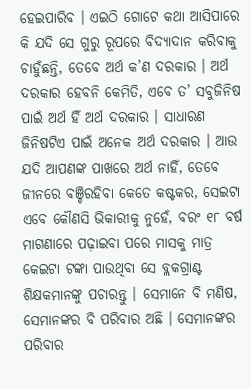ହେଇପାରିବ । ଏଇଠି ଗୋଟେ କଥା ଆସିପାରେ କି ଯଦି ସେ ଗୁରୁ ରୂପରେ ବିଦ୍ୟାଦାନ କରିବାକୁ ଚାହୁଁଛନ୍ତି, ତେବେ ଅର୍ଥ କ’ଣ ଦରକାର । ଅର୍ଥ ଦରକାର ହେବନି କେମିତି, ଏବେ ତ’ ସବୁଜିନିଷ ପାଇଁ ଅର୍ଥ ହିଁ ଅର୍ଥ ଦରକାର । ସାଧାରଣ ଜିନିଷ‌ଟିଏ ପାଇଁ ଅନେକ ଅର୍ଥ ଦରକାର । ଆଉ ଯଦି ଆପଣଙ୍କ ପାଖରେ ଅର୍ଥ ନାହିଁ, ତେବେ ଜୀନରେ ବଞ୍ଚିରହିବା କେତେ କଷ୍ଟକର, ସେଇଟା ଏବେ କୌଣସି ଭିକାରୀକୁ ନୁହେଁ, ବରଂ ୧୮ ବର୍ଷ ମାଗଣାରେ ପଢ଼ାଇବା ପରେ ମାସକୁ ମାତ୍ର କେଇଟା ଟଙ୍କା ପାଉଥିବା ସେ ବ୍ଲକଗ୍ରାଣ୍ଟ ଶିକ୍ଷକମାନଙ୍କୁ ପଚାରନ୍ତୁ । ସେମାନେ ବି ମଣିଷ, ସେମାନଙ୍କର ବି ପରିବାର ଅଛି । ସେମାନଙ୍କର ପରିବାର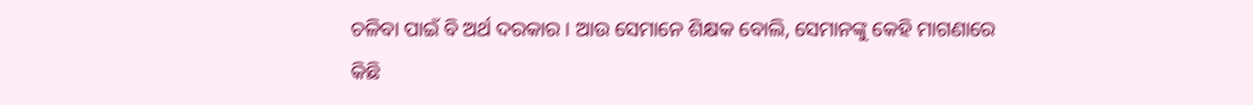ଚଳିବା ପାଇଁ ବି ଅର୍ଥ ଦରକାର । ଆଉ ସେମାନେ ଶିକ୍ଷକ ବୋଲି, ସେମାନଙ୍କୁ କେହି ମାଗଣାରେ କିଛି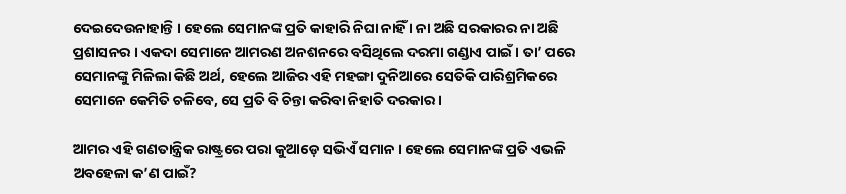ଦେଇଦେଉନାହାନ୍ତି । ହେଲେ ସେମାନଙ୍କ ପ୍ରତି କାହାରି ନିଘା ନାହିଁ । ନା ଅଛି ସରକାରର ନା ଅଛି ପ୍ରଶାସନର । ଏକଦା ସେମାନେ ଆମରଣ ଅନଶନରେ ବସିଥିଲେ ଦରମା ଗଣ୍ଡାଏ ପାଇଁ । ତା’ ପରେ ସେମାନଙ୍କୁ ମିଳିଲା କିଛି ଅର୍ଥ, ହେଲେ ଆଜିର ଏହି ମ‌ହ‌ଙ୍ଗା ଦୁନିଆରେ ସେତିକି ପାରିଶ୍ରମିକରେ ସେମାନେ କେମିତି ଚଳିବେ, ସେ ପ୍ରତି ବି ଚିନ୍ତା କରିବା ନିହାତି ଦରକାର ।

ଆମର ଏହି ଗଣତାନ୍ତ୍ରିକ ରାଷ୍ଟ୍ରରେ ପରା କୁଆଡ଼େ ସଭିଏଁ ସମାନ । ହେଲେ ସେମାନଙ୍କ ପ୍ରତି ଏଭଳି ଅବ‌ହେଳା କ’ଣ ପାଇଁ?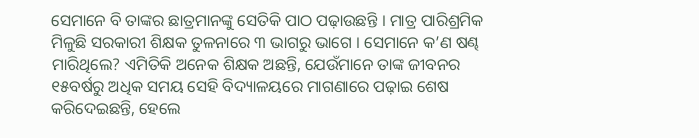ସେମାନେ ବି ତାଙ୍କର ଛାତ୍ରମାନଙ୍କୁ ସେତିକି ପାଠ ପଢ଼ାଉଛନ୍ତି । ମାତ୍ର ପାରିଶ୍ରମିକ ମିଳୁଛି ସରକାରୀ ଶିକ୍ଷକ ତୁଳନାରେ ୩ ଭାଗରୁ ଭାଗେ । ସେମାନେ କ’ଣ ଷଣ୍ଢ ମାରିଥିଲେ? ଏମିତିକି ଅନେକ ଶିକ୍ଷକ ଅଛନ୍ତି, ଯେଉଁମାନେ ତାଙ୍କ ଜୀବନର ୧୫ବର୍ଷରୁ ଅଧିକ ସମୟ ସେହି ବିଦ୍ୟାଳୟରେ ମାଗଣାରେ ପଢ଼ାଇ ଶେଷ କରିଦେଇଛନ୍ତି, ହେଲେ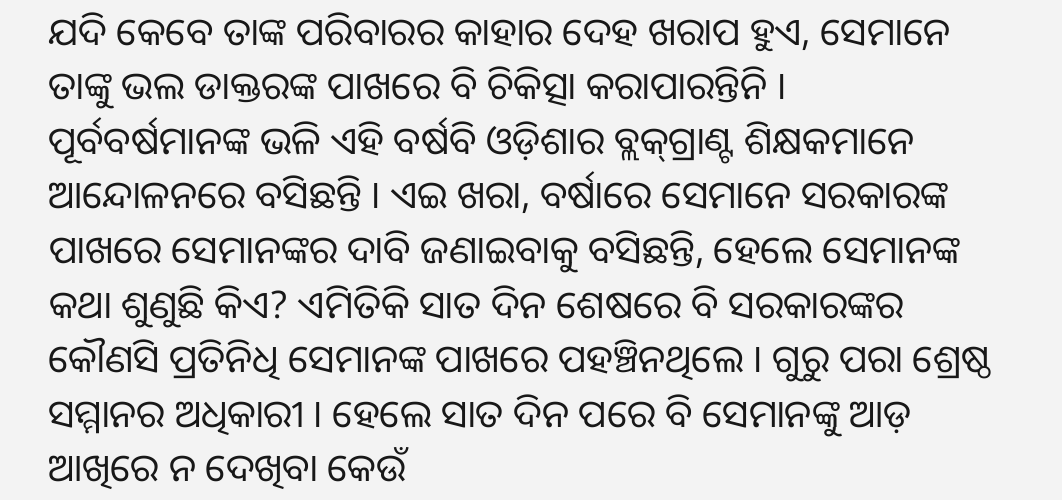ଯଦି କେବେ ତାଙ୍କ ପରିବାରର କାହାର ଦେହ ଖରାପ ହୁଏ, ସେମାନେ ତାଙ୍କୁ ଭଲ ଡାକ୍ତରଙ୍କ ପାଖରେ ବି ଚିକିତ୍ସା କରାପାରନ୍ତିନି । ପୂର୍ବବର୍ଷମାନଙ୍କ ଭଳି ଏହି ବର୍ଷବି ଓଡ଼ିଶାର ବ୍ଲକ୍‌ଗ୍ରାଣ୍ଟ ଶିକ୍ଷକମାନେ ଆନ୍ଦୋଳନରେ ବସିଛନ୍ତି । ଏଇ ଖରା, ବର୍ଷାରେ ସେମାନେ ସରକାରଙ୍କ ପାଖରେ ସେମାନଙ୍କର ଦାବି ଜଣାଇବାକୁ ବସିଛନ୍ତି, ହେଲେ ସେମାନଙ୍କ କଥା ଶୁଣୁଛି କିଏ? ଏମିତିକି ସାତ ଦିନ ଶେଷରେ ବି ସରକାରଙ୍କର କୌଣସି ପ୍ରତିନିଧି ସେମାନଙ୍କ ପାଖରେ ପ‌ହ‌ଞ୍ଚିନଥିଲେ । ଗୁରୁ ପରା ଶ୍ରେଷ୍ଠ ସମ୍ମାନର ଅଧିକାରୀ । ହେଲେ ସାତ ଦିନ ପରେ ବି ସେମାନଙ୍କୁ ଆଡ଼ ଆଖିରେ ନ ଦେଖିବା କେଉଁ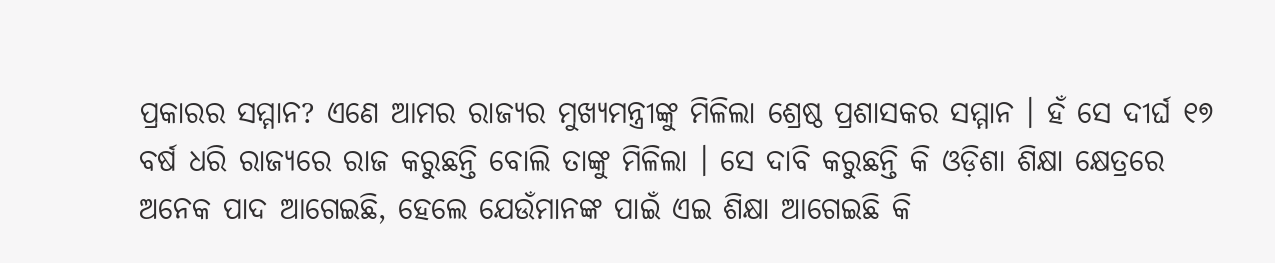ପ୍ରକାରର ସମ୍ମାନ? ଏଣେ ଆମର ରାଜ୍ୟର ମୁଖ୍ୟମନ୍ତ୍ରୀଙ୍କୁ ମିଳିଲା ଶ୍ରେଷ୍ଠ ପ୍ରଶାସକର ସମ୍ମାନ । ହଁ ସେ ଦୀର୍ଘ ୧୭ ବର୍ଷ ଧରି ରାଜ୍ୟରେ ରାଜ କରୁଛନ୍ତି ବୋଲି ତାଙ୍କୁ ମିଳିଲା । ସେ ଦାବି କରୁଛନ୍ତି କି ଓଡ଼ିଶା ଶିକ୍ଷା କ୍ଷେତ୍ରରେ ଅନେକ ପାଦ ଆଗେଇଛି, ହେଲେ ଯେଉଁମାନଙ୍କ ପାଇଁ ଏଇ ଶିକ୍ଷା ଆଗେଇଛି କି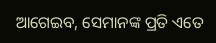ଆଗେଇବ, ସେମାନଙ୍କ ପ୍ରତି ଏତେ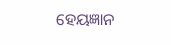ହେୟଜ୍ଞାନ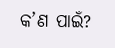କ’ଣ ପାଇଁ?